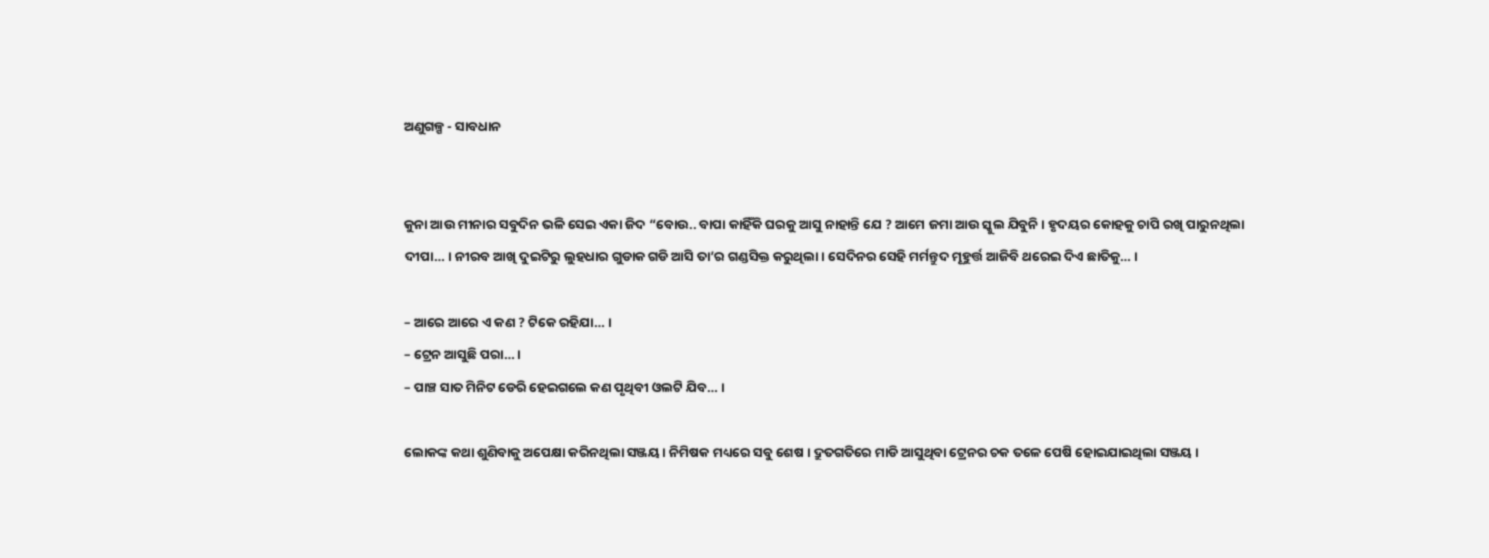ଅଣୁଗଳ୍ପ - ସାବଧାନ


କୁନା ଆଉ ମୀନାର ସବୁଦିନ ଭଳି ସେଇ ଏକା ଜିଦ “ବୋଉ.. ବାପା କାହିଁକି ଘରକୁ ଆସୁ ନାହାନ୍ତି ଯେ ? ଆମେ ଜମା ଆଉ ସ୍କୁଲ ଯିବୁନି । ହୃଦୟର କୋହକୁ ଚାପି ରଖି ପାରୁନଥିଲା ଦୀପା… । ନୀରବ ଆଖି ଦୁଇଟିରୁ ଲୁହଧାର ଗୁଡାକ ଗଡି ଆସି ତା’ର ଗଣ୍ଡସିକ୍ତ କରୁଥିଲା । ସେଦିନର ସେହି ମର୍ମନ୍ତୁଦ ମୂହୁର୍ତ୍ତ ଆଜିବି ଥରେଇ ଦିଏ ଛାତିକୁ… ।

– ଆରେ ଆରେ ଏ କଣ ? ଟିକେ ରହିଯା… ।
– ଟ୍ରେନ ଆସୁଛି ପରା… ।
– ପାଞ୍ଚ ସାତ ମିନିଟ ଡେରି ହେଇଗଲେ କଣ ପୃଥିବୀ ଓଲଟି ଯିବ… ।

ଲୋକଙ୍କ କଥା ଶୁଣିବାକୁ ଅପେକ୍ଷା କରିନଥିଲା ସଞ୍ଜୟ । ନିମିଷକ ମଧ୍ୟରେ ସବୁ ଶେଷ । ଦ୍ରୁତଗତିରେ ମାଡି ଆସୁଥିବା ଟ୍ରେନର ଚକ ତଳେ ପେଷି ହୋଇଯାଇଥିଲା ସଞ୍ଜୟ ।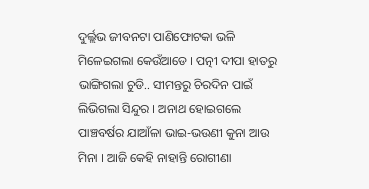ଦୁର୍ଲ୍ଲଭ ଜୀବନଟା ପାଣିଫୋଟକା ଭଳି ମିଳେଇଗଲା କେଉଁଆଡେ । ପତ୍ନୀ ଦୀପା ହାତରୁ ଭାଙ୍ଗିଗଲା ଚୁଡି.. ସୀମନ୍ତରୁ ଚିରଦିନ ପାଇଁ ଲିଭିଗଲା ସିନ୍ଦୁର । ଅନାଥ ହୋଇଗଲେ ପାଞ୍ଚବର୍ଷର ଯାଆଁଳା ଭାଇ-ଭଉଣୀ କୁନା ଆଉ ମିନା । ଆଜି କେହି ନାହାନ୍ତି ରୋଗୀଣା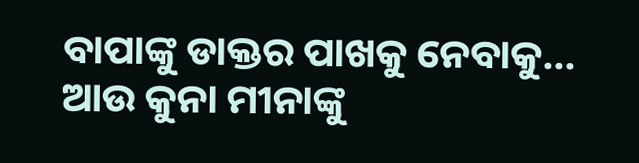ବାପାଙ୍କୁ ଡାକ୍ତର ପାଖକୁ ନେବାକୁ… ଆଉ କୁନା ମୀନାଙ୍କୁ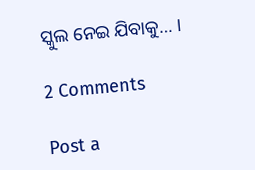ସ୍କୁଲ ନେଇ ଯିବାକୁ… ।

2 Comments

Post a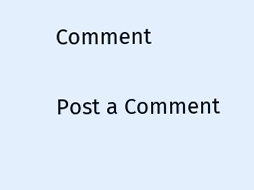Comment

Post a Comment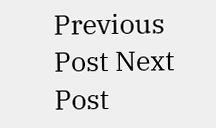Previous Post Next Post